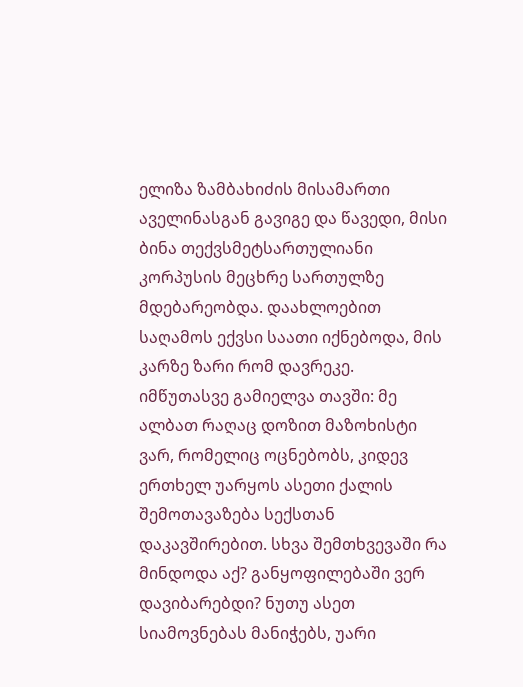ელიზა ზამბახიძის მისამართი აველინასგან გავიგე და წავედი, მისი ბინა თექვსმეტსართულიანი კორპუსის მეცხრე სართულზე მდებარეობდა. დაახლოებით საღამოს ექვსი საათი იქნებოდა, მის კარზე ზარი რომ დავრეკე.
იმწუთასვე გამიელვა თავში: მე ალბათ რაღაც დოზით მაზოხისტი ვარ, რომელიც ოცნებობს, კიდევ ერთხელ უარყოს ასეთი ქალის შემოთავაზება სექსთან დაკავშირებით. სხვა შემთხვევაში რა მინდოდა აქ? განყოფილებაში ვერ დავიბარებდი? ნუთუ ასეთ სიამოვნებას მანიჭებს, უარი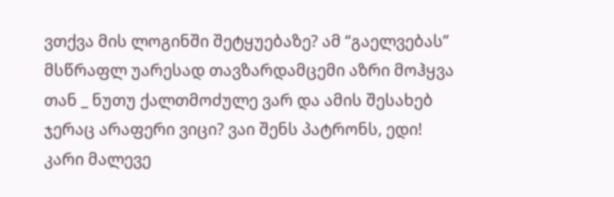ვთქვა მის ლოგინში შეტყუებაზე? ამ “გაელვებას” მსწრაფლ უარესად თავზარდამცემი აზრი მოჰყვა თან _ ნუთუ ქალთმოძულე ვარ და ამის შესახებ ჯერაც არაფერი ვიცი? ვაი შენს პატრონს, ედი!
კარი მალევე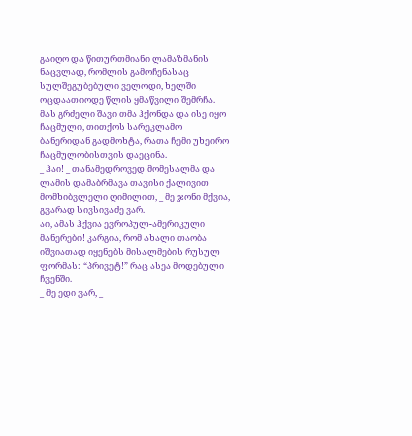გაიღო და წითურთმიანი ლამაზმანის ნაცვლად, რომლის გამოჩენასაც სულშეგუბებული ველოდი, ხელში ოცდაათიოდე წლის ყმაწვილი შემრჩა. მას გრძელი შავი თმა ჰქონდა და ისე იყო ჩაცმული, თითქოს სარეკლამო ბანერიდან გადმოხტა, რათა ჩემი უხეირო ჩაცმულობისთვის დაეცინა.
_ ჰაი! _ თანამედროვედ მომესალმა და ლამის დამაბრმავა თავისი ქალივით მომხიბვლელი ღიმილით, _ მე ჯონი მქვია, გვარად სივსივაძე ვარ.
აი, ამას ჰქვია ევროპულ-ამერიკული მანერები! კარგია, რომ ახალი თაობა იშვიათად იყენებს მისალმების რუსულ ფორმას: “პრივეტ!” რაც ასეა მოდებული ჩვენში.
_ მე ედი ვარ, _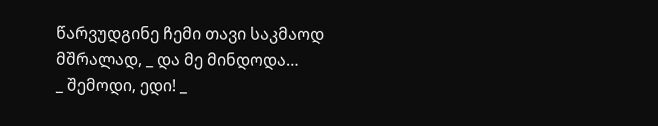წარვუდგინე ჩემი თავი საკმაოდ მშრალად, _ და მე მინდოდა…
_ შემოდი, ედი! _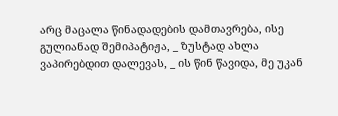არც მაცალა წინადადების დამთავრება, ისე გულიანად შემიპატიჟა, _ ზუსტად ახლა ვაპირებდით დალევას, _ ის წინ წავიდა, მე უკან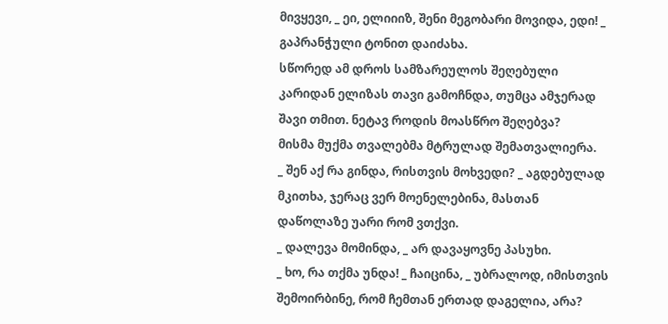მივყევი, _ ეი, ელიიიზ, შენი მეგობარი მოვიდა, ედი! _ გაპრანჭული ტონით დაიძახა.
სწორედ ამ დროს სამზარეულოს შეღებული კარიდან ელიზას თავი გამოჩნდა, თუმცა ამჯერად შავი თმით. ნეტავ როდის მოასწრო შეღებვა?
მისმა მუქმა თვალებმა მტრულად შემათვალიერა.
_ შენ აქ რა გინდა, რისთვის მოხვედი? _ აგდებულად მკითხა, ჯერაც ვერ მოენელებინა, მასთან დაწოლაზე უარი რომ ვთქვი.
_ დალევა მომინდა, _ არ დავაყოვნე პასუხი.
_ ხო, რა თქმა უნდა! _ ჩაიცინა, _ უბრალოდ, იმისთვის შემოირბინე, რომ ჩემთან ერთად დაგელია, არა?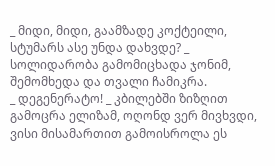_ მიდი, მიდი, გაამზადე კოქტეილი, სტუმარს ასე უნდა დახვდე? _ სოლიდარობა გამომიცხადა ჯონიმ, შემომხედა და თვალი ჩამიკრა.
_ დეგენერატო! _ კბილებში ზიზღით გამოცრა ელიზამ, ოღონდ ვერ მივხვდი, ვისი მისამართით გამოისროლა ეს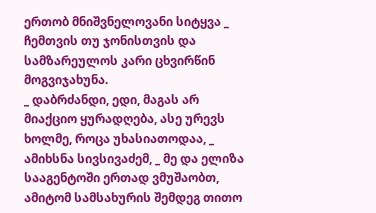ერთობ მნიშვნელოვანი სიტყვა _ ჩემთვის თუ ჯონისთვის და სამზარეულოს კარი ცხვირწინ მოგვიჯახუნა.
_ დაბრძანდი, ედი, მაგას არ მიაქციო ყურადღება, ასე ურევს ხოლმე, როცა უხასიათოდაა, _ ამიხსნა სივსივაძემ, _ მე და ელიზა სააგენტოში ერთად ვმუშაობთ, ამიტომ სამსახურის შემდეგ თითო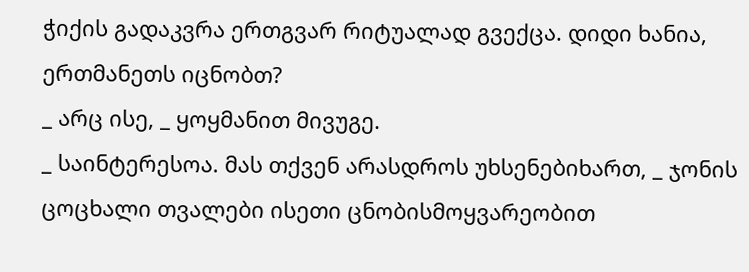ჭიქის გადაკვრა ერთგვარ რიტუალად გვექცა. დიდი ხანია, ერთმანეთს იცნობთ?
_ არც ისე, _ ყოყმანით მივუგე.
_ საინტერესოა. მას თქვენ არასდროს უხსენებიხართ, _ ჯონის ცოცხალი თვალები ისეთი ცნობისმოყვარეობით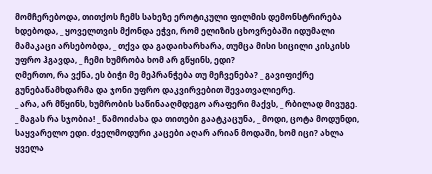მომჩერებოდა, თითქოს ჩემს სახეზე ეროტიკული ფილმის დემონსტრირება ხდებოდა, _ ყოველთვის მქონდა ეჭვი, რომ ელიზის ცხოვრებაში იდუმალი მამაკაცი არსებობდა, _ თქვა და გადაიხარხარა, თუმცა მისი სიცილი კისკისს უფრო ჰგავდა, _ ჩემი ხუმრობა ხომ არ გწყინს, ედი?
ღმერთო, რა ვქნა, ეს ბიჭი მე მეპრანჭება თუ მეჩვენება? _ გავიფიქრე გუნებაწამხდარმა და ჯონი უფრო დაკვირვებით შევათვალიერე.
_ არა, არ მწყინს, ხუმრობის საწინააღმდეგო არაფერი მაქვს, _ რბილად მივუგე.
_ მაგას რა სჯობია! _ წამოიძახა და თითები გაატკაცუნა, _ მოდი, ცოტა მოდუნდი, საყვარელო ედი. ძველმოდური კაცები აღარ არიან მოდაში, ხომ იცი? ახლა ყველა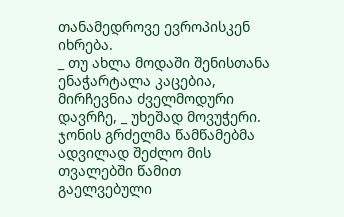თანამედროვე ევროპისკენ იხრება.
_ თუ ახლა მოდაში შენისთანა ენაჭარტალა კაცებია, მირჩევნია ძველმოდური დავრჩე, _ უხეშად მოვუჭერი.
ჯონის გრძელმა წამწამებმა ადვილად შეძლო მის თვალებში წამით გაელვებული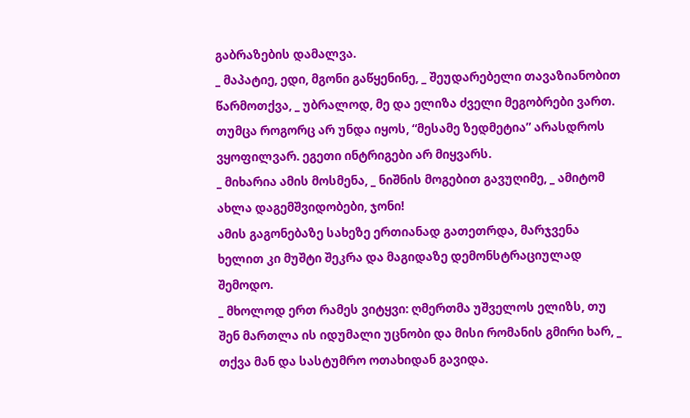გაბრაზების დამალვა.
_ მაპატიე, ედი, მგონი გაწყენინე, _ შეუდარებელი თავაზიანობით წარმოთქვა, _ უბრალოდ, მე და ელიზა ძველი მეგობრები ვართ. თუმცა როგორც არ უნდა იყოს, “მესამე ზედმეტია” არასდროს ვყოფილვარ. ეგეთი ინტრიგები არ მიყვარს.
_ მიხარია ამის მოსმენა, _ ნიშნის მოგებით გავუღიმე, _ ამიტომ ახლა დაგემშვიდობები, ჯონი!
ამის გაგონებაზე სახეზე ერთიანად გათეთრდა, მარჯვენა ხელით კი მუშტი შეკრა და მაგიდაზე დემონსტრაციულად შემოდო.
_ მხოლოდ ერთ რამეს ვიტყვი: ღმერთმა უშველოს ელიზს, თუ შენ მართლა ის იდუმალი უცნობი და მისი რომანის გმირი ხარ, _ თქვა მან და სასტუმრო ოთახიდან გავიდა.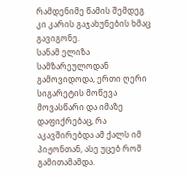რამდენიმე წამის შემდეგ კი კარის გაჯახუნების ხმაც გავიგონე.
სანამ ელიზა სამზარეულოდან გამოვიდოდა, ერთი ღერი სიგარეტის მოწევა მოვასწარი და იმაზე დაფიქრებაც, რა აკავშირებდა ამ ქალს იმ პიჟონთან, ასე უცებ რომ გამითამამდა.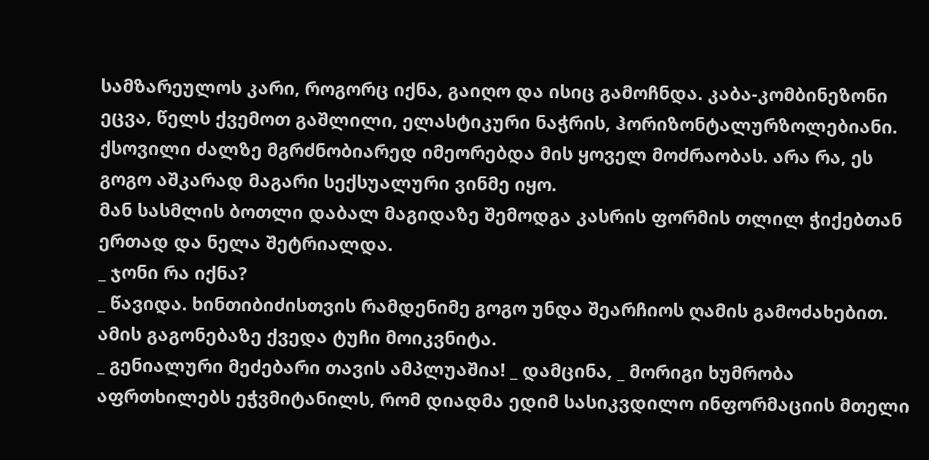სამზარეულოს კარი, როგორც იქნა, გაიღო და ისიც გამოჩნდა. კაბა-კომბინეზონი ეცვა, წელს ქვემოთ გაშლილი, ელასტიკური ნაჭრის, ჰორიზონტალურზოლებიანი. ქსოვილი ძალზე მგრძნობიარედ იმეორებდა მის ყოველ მოძრაობას. არა რა, ეს გოგო აშკარად მაგარი სექსუალური ვინმე იყო.
მან სასმლის ბოთლი დაბალ მაგიდაზე შემოდგა კასრის ფორმის თლილ ჭიქებთან ერთად და ნელა შეტრიალდა.
_ ჯონი რა იქნა?
_ წავიდა. ხინთიბიძისთვის რამდენიმე გოგო უნდა შეარჩიოს ღამის გამოძახებით.
ამის გაგონებაზე ქვედა ტუჩი მოიკვნიტა.
_ გენიალური მეძებარი თავის ამპლუაშია! _ დამცინა, _ მორიგი ხუმრობა აფრთხილებს ეჭვმიტანილს, რომ დიადმა ედიმ სასიკვდილო ინფორმაციის მთელი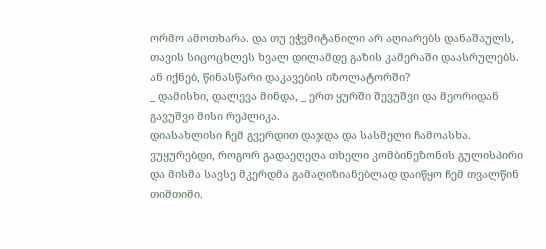ორმო ამოთხარა. და თუ ეჭვმიტანილი არ აღიარებს დანაშაულს, თავის სიცოცხლეს ხვალ დილამდე გაზის კამერაში დაასრულებს. ან იქნებ, წინასწარი დაკავების იზოლატორში?
_ დამისხი, დალევა მინდა, _ ერთ ყურში შევუშვი და მეორიდან გავუშვი მისი რეპლიკა.
დიასახლისი ჩემ გვერდით დაჯდა და სასმელი ჩამოასხა. ვუყურებდი, როგორ გადაეღეღა თხელი კომბინეზონის გულისპირი და მისმა სავსე მკერდმა გამაღიზიანებლად დაიწყო ჩემ თვალწინ თიმთიმი.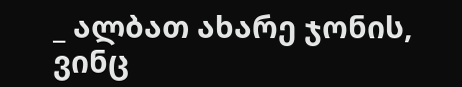_ ალბათ ახარე ჯონის, ვინც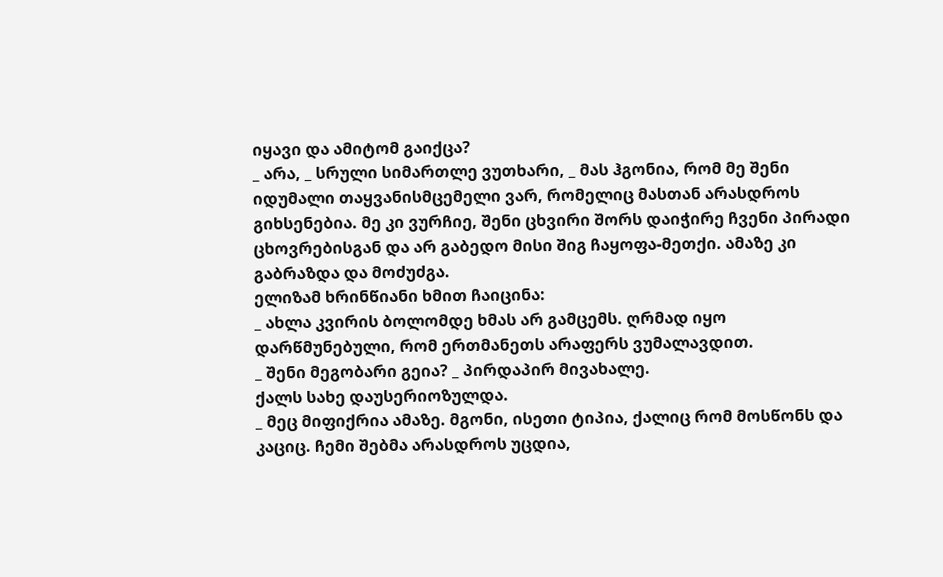იყავი და ამიტომ გაიქცა?
_ არა, _ სრული სიმართლე ვუთხარი, _ მას ჰგონია, რომ მე შენი იდუმალი თაყვანისმცემელი ვარ, რომელიც მასთან არასდროს გიხსენებია. მე კი ვურჩიე, შენი ცხვირი შორს დაიჭირე ჩვენი პირადი ცხოვრებისგან და არ გაბედო მისი შიგ ჩაყოფა-მეთქი. ამაზე კი გაბრაზდა და მოძუძგა.
ელიზამ ხრინწიანი ხმით ჩაიცინა:
_ ახლა კვირის ბოლომდე ხმას არ გამცემს. ღრმად იყო დარწმუნებული, რომ ერთმანეთს არაფერს ვუმალავდით.
_ შენი მეგობარი გეია? _ პირდაპირ მივახალე.
ქალს სახე დაუსერიოზულდა.
_ მეც მიფიქრია ამაზე. მგონი, ისეთი ტიპია, ქალიც რომ მოსწონს და კაციც. ჩემი შებმა არასდროს უცდია,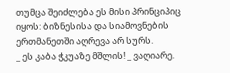თუმცა შეიძლება ეს მისი პრინციპიც იყოს: ბიზნესისა და სიამოვნების ერთმანეთში აღრევა არ სურს.
_ ეს კაბა ჭკუაზე მშლის! _ ვაღიარე.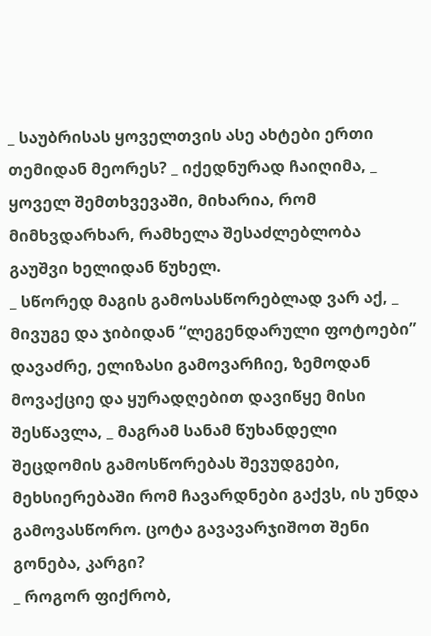_ საუბრისას ყოველთვის ასე ახტები ერთი თემიდან მეორეს? _ იქედნურად ჩაიღიმა, _ ყოველ შემთხვევაში, მიხარია, რომ მიმხვდარხარ, რამხელა შესაძლებლობა გაუშვი ხელიდან წუხელ.
_ სწორედ მაგის გამოსასწორებლად ვარ აქ, _ მივუგე და ჯიბიდან “ლეგენდარული ფოტოები” დავაძრე, ელიზასი გამოვარჩიე, ზემოდან მოვაქციე და ყურადღებით დავიწყე მისი შესწავლა, _ მაგრამ სანამ წუხანდელი შეცდომის გამოსწორებას შევუდგები, მეხსიერებაში რომ ჩავარდნები გაქვს, ის უნდა გამოვასწორო. ცოტა გავავარჯიშოთ შენი გონება, კარგი?
_ როგორ ფიქრობ,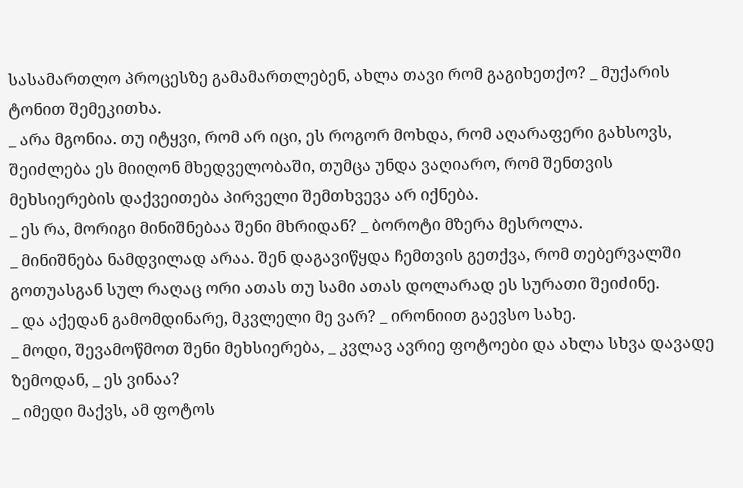სასამართლო პროცესზე გამამართლებენ, ახლა თავი რომ გაგიხეთქო? _ მუქარის ტონით შემეკითხა.
_ არა მგონია. თუ იტყვი, რომ არ იცი, ეს როგორ მოხდა, რომ აღარაფერი გახსოვს, შეიძლება ეს მიიღონ მხედველობაში, თუმცა უნდა ვაღიარო, რომ შენთვის მეხსიერების დაქვეითება პირველი შემთხვევა არ იქნება.
_ ეს რა, მორიგი მინიშნებაა შენი მხრიდან? _ ბოროტი მზერა მესროლა.
_ მინიშნება ნამდვილად არაა. შენ დაგავიწყდა ჩემთვის გეთქვა, რომ თებერვალში გოთუასგან სულ რაღაც ორი ათას თუ სამი ათას დოლარად ეს სურათი შეიძინე.
_ და აქედან გამომდინარე, მკვლელი მე ვარ? _ ირონიით გაევსო სახე.
_ მოდი, შევამოწმოთ შენი მეხსიერება, _ კვლავ ავრიე ფოტოები და ახლა სხვა დავადე ზემოდან, _ ეს ვინაა?
_ იმედი მაქვს, ამ ფოტოს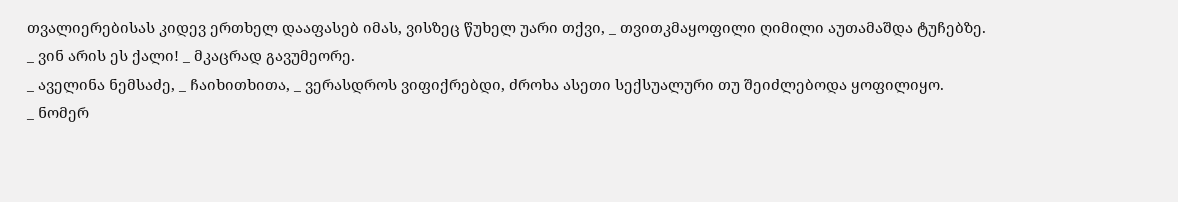თვალიერებისას კიდევ ერთხელ დააფასებ იმას, ვისზეც წუხელ უარი თქვი, _ თვითკმაყოფილი ღიმილი აუთამაშდა ტუჩებზე.
_ ვინ არის ეს ქალი! _ მკაცრად გავუმეორე.
_ აველინა ნემსაძე, _ ჩაიხითხითა, _ ვერასდროს ვიფიქრებდი, ძროხა ასეთი სექსუალური თუ შეიძლებოდა ყოფილიყო.
_ ნომერ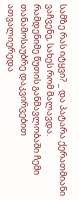სამზე რას იტყვი? _ და პატარა ქერათმიანი ვაჩვენე, სახეს რომ მალავდა.
რამდენიმე წუთის განმავლობაში ჩემი თანამოსაუბრე დაკვირვებით ათვალიერედა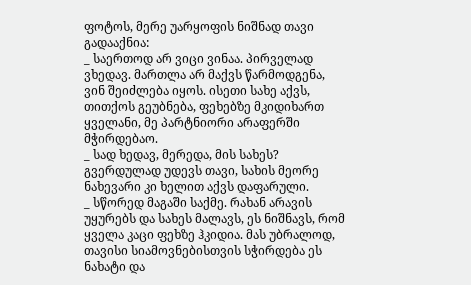ფოტოს, მერე უარყოფის ნიშნად თავი გადააქნია:
_ საერთოდ არ ვიცი ვინაა. პირველად ვხედავ. მართლა არ მაქვს წარმოდგენა, ვინ შეიძლება იყოს. ისეთი სახე აქვს, თითქოს გეუბნება, ფეხებზე მკიდიხართ ყველანი, მე პარტნიორი არაფერში მჭირდებაო.
_ სად ხედავ, მერედა, მის სახეს? გვერდულად უდევს თავი, სახის მეორე ნახევარი კი ხელით აქვს დაფარული.
_ სწორედ მაგაში საქმე. რახან არავის უყურებს და სახეს მალავს, ეს ნიშნავს, რომ ყველა კაცი ფეხზე ჰკიდია. მას უბრალოდ, თავისი სიამოვნებისთვის სჭირდება ეს ნახატი და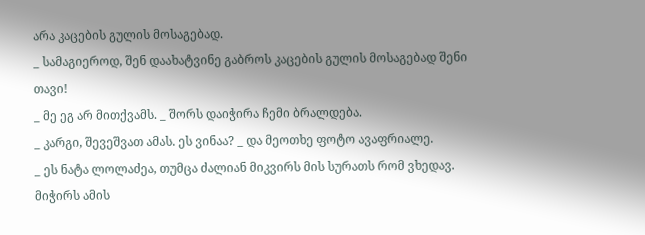არა კაცების გულის მოსაგებად.
_ სამაგიეროდ, შენ დაახატვინე გაბროს კაცების გულის მოსაგებად შენი თავი!
_ მე ეგ არ მითქვამს. _ შორს დაიჭირა ჩემი ბრალდება.
_ კარგი, შევეშვათ ამას. ეს ვინაა? _ და მეოთხე ფოტო ავაფრიალე.
_ ეს ნატა ლოლაძეა, თუმცა ძალიან მიკვირს მის სურათს რომ ვხედავ. მიჭირს ამის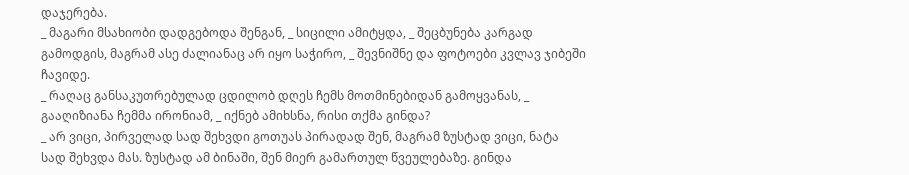დაჯერება.
_ მაგარი მსახიობი დადგებოდა შენგან, _ სიცილი ამიტყდა, _ შეცბუნება კარგად გამოდგის, მაგრამ ასე ძალიანაც არ იყო საჭირო, _ შევნიშნე და ფოტოები კვლავ ჯიბეში ჩავიდე.
_ რაღაც განსაკუთრებულად ცდილობ დღეს ჩემს მოთმინებიდან გამოყვანას, _ გააღიზიანა ჩემმა ირონიამ, _ იქნებ ამიხსნა, რისი თქმა გინდა?
_ არ ვიცი, პირველად სად შეხვდი გოთუას პირადად შენ, მაგრამ ზუსტად ვიცი, ნატა სად შეხვდა მას. ზუსტად ამ ბინაში, შენ მიერ გამართულ წვეულებაზე. გინდა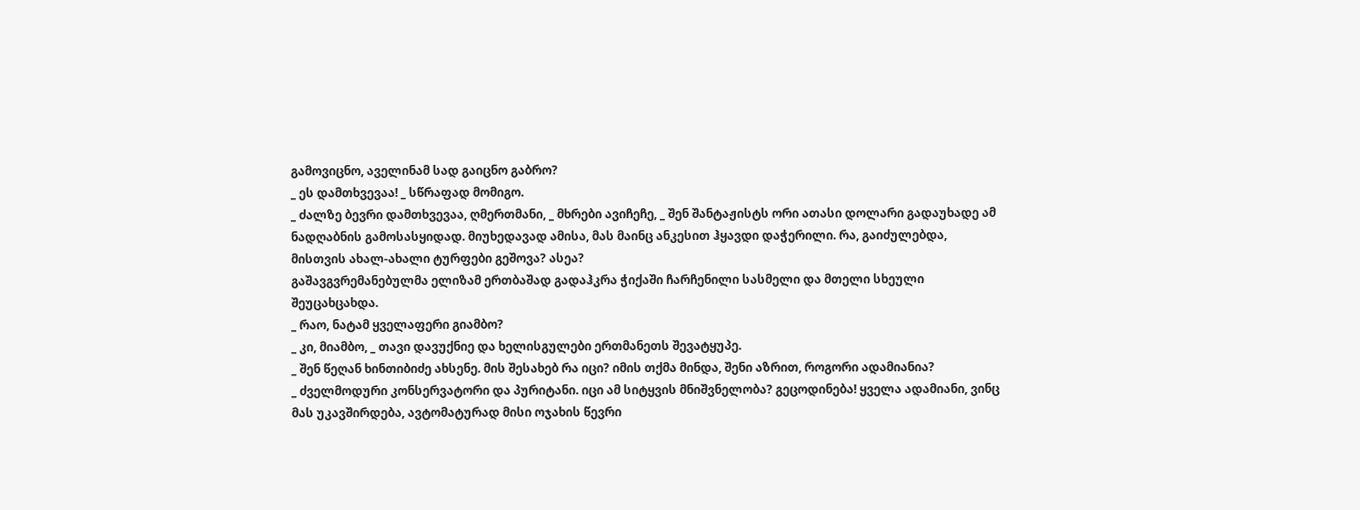გამოვიცნო, აველინამ სად გაიცნო გაბრო?
_ ეს დამთხვევაა! _ სწრაფად მომიგო.
_ ძალზე ბევრი დამთხვევაა, ღმერთმანი, _ მხრები ავიჩეჩე, _ შენ შანტაჟისტს ორი ათასი დოლარი გადაუხადე ამ ნადღაბნის გამოსასყიდად. მიუხედავად ამისა, მას მაინც ანკესით ჰყავდი დაჭერილი. რა, გაიძულებდა, მისთვის ახალ-ახალი ტურფები გეშოვა? ასეა?
გაშავგვრემანებულმა ელიზამ ერთბაშად გადაჰკრა ჭიქაში ჩარჩენილი სასმელი და მთელი სხეული შეუცახცახდა.
_ რაო, ნატამ ყველაფერი გიამბო?
_ კი, მიამბო, _ თავი დავუქნიე და ხელისგულები ერთმანეთს შევატყუპე.
_ შენ წეღან ხინთიბიძე ახსენე. მის შესახებ რა იცი? იმის თქმა მინდა, შენი აზრით, როგორი ადამიანია?
_ ძველმოდური კონსერვატორი და პურიტანი. იცი ამ სიტყვის მნიშვნელობა? გეცოდინება! ყველა ადამიანი, ვინც მას უკავშირდება, ავტომატურად მისი ოჯახის წევრი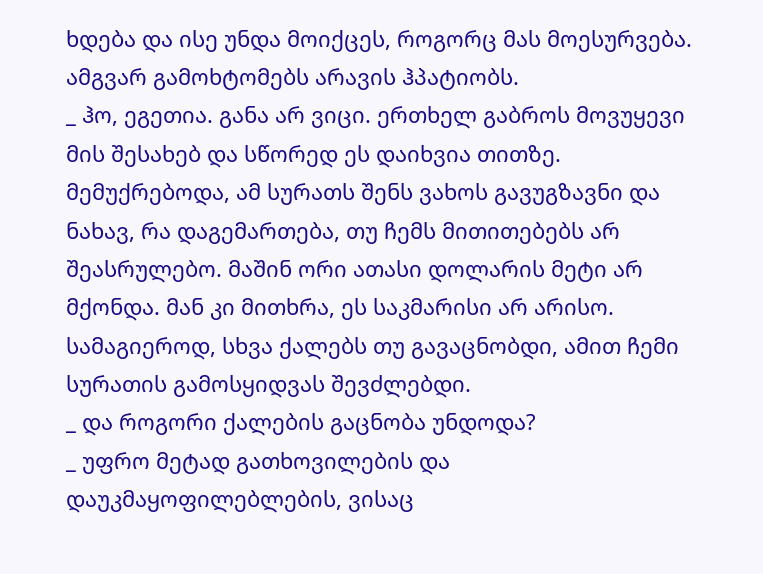ხდება და ისე უნდა მოიქცეს, როგორც მას მოესურვება. ამგვარ გამოხტომებს არავის ჰპატიობს.
_ ჰო, ეგეთია. განა არ ვიცი. ერთხელ გაბროს მოვუყევი მის შესახებ და სწორედ ეს დაიხვია თითზე. მემუქრებოდა, ამ სურათს შენს ვახოს გავუგზავნი და ნახავ, რა დაგემართება, თუ ჩემს მითითებებს არ შეასრულებო. მაშინ ორი ათასი დოლარის მეტი არ მქონდა. მან კი მითხრა, ეს საკმარისი არ არისო. სამაგიეროდ, სხვა ქალებს თუ გავაცნობდი, ამით ჩემი სურათის გამოსყიდვას შევძლებდი.
_ და როგორი ქალების გაცნობა უნდოდა?
_ უფრო მეტად გათხოვილების და დაუკმაყოფილებლების, ვისაც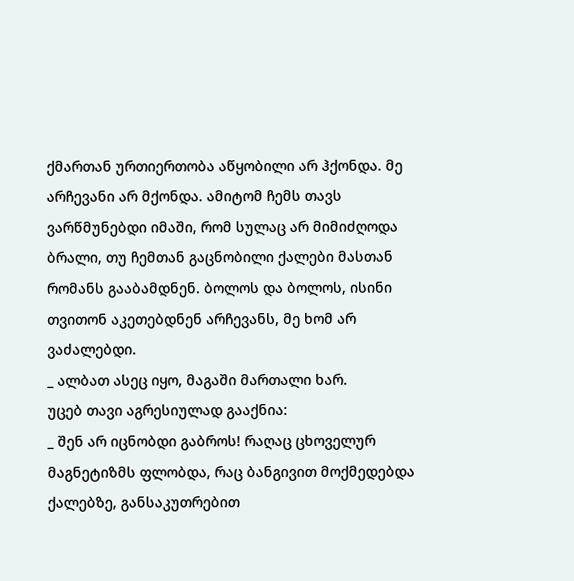ქმართან ურთიერთობა აწყობილი არ ჰქონდა. მე არჩევანი არ მქონდა. ამიტომ ჩემს თავს ვარწმუნებდი იმაში, რომ სულაც არ მიმიძღოდა ბრალი, თუ ჩემთან გაცნობილი ქალები მასთან რომანს გააბამდნენ. ბოლოს და ბოლოს, ისინი თვითონ აკეთებდნენ არჩევანს, მე ხომ არ ვაძალებდი.
_ ალბათ ასეც იყო, მაგაში მართალი ხარ.
უცებ თავი აგრესიულად გააქნია:
_ შენ არ იცნობდი გაბროს! რაღაც ცხოველურ მაგნეტიზმს ფლობდა, რაც ბანგივით მოქმედებდა ქალებზე, განსაკუთრებით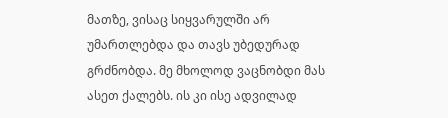მათზე, ვისაც სიყვარულში არ უმართლებდა და თავს უბედურად გრძნობდა. მე მხოლოდ ვაცნობდი მას ასეთ ქალებს. ის კი ისე ადვილად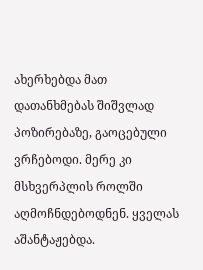ახერხებდა მათ დათანხმებას შიშვლად პოზირებაზე, გაოცებული ვრჩებოდი. მერე კი მსხვერპლის როლში აღმოჩნდებოდნენ. ყველას აშანტაჟებდა.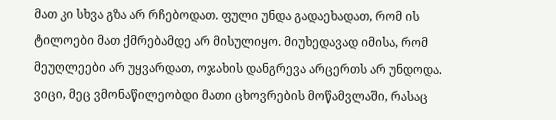მათ კი სხვა გზა არ რჩებოდათ. ფული უნდა გადაეხადათ, რომ ის ტილოები მათ ქმრებამდე არ მისულიყო. მიუხედავად იმისა, რომ მეუღლეები არ უყვარდათ, ოჯახის დანგრევა არცერთს არ უნდოდა. ვიცი, მეც ვმონაწილეობდი მათი ცხოვრების მოწამვლაში, რასაც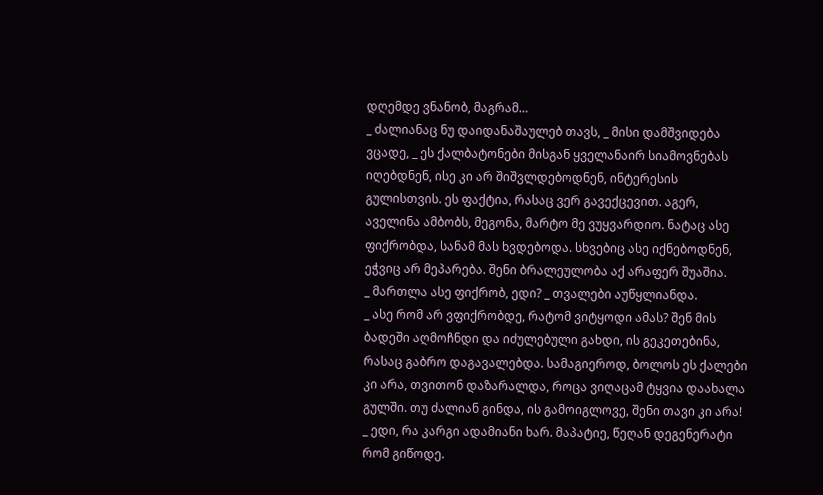დღემდე ვნანობ, მაგრამ…
_ ძალიანაც ნუ დაიდანაშაულებ თავს, _ მისი დამშვიდება ვცადე, _ ეს ქალბატონები მისგან ყველანაირ სიამოვნებას იღებდნენ, ისე კი არ შიშვლდებოდნენ, ინტერესის გულისთვის. ეს ფაქტია, რასაც ვერ გავექცევით. აგერ, აველინა ამბობს, მეგონა, მარტო მე ვუყვარდიო. ნატაც ასე ფიქრობდა, სანამ მას ხვდებოდა. სხვებიც ასე იქნებოდნენ, ეჭვიც არ მეპარება. შენი ბრალეულობა აქ არაფერ შუაშია.
_ მართლა ასე ფიქრობ, ედი? _ თვალები აუწყლიანდა.
_ ასე რომ არ ვფიქრობდე, რატომ ვიტყოდი ამას? შენ მის ბადეში აღმოჩნდი და იძულებული გახდი, ის გეკეთებინა, რასაც გაბრო დაგავალებდა. სამაგიეროდ, ბოლოს ეს ქალები კი არა, თვითონ დაზარალდა, როცა ვიღაცამ ტყვია დაახალა გულში. თუ ძალიან გინდა, ის გამოიგლოვე, შენი თავი კი არა!
_ ედი, რა კარგი ადამიანი ხარ. მაპატიე, წეღან დეგენერატი რომ გიწოდე.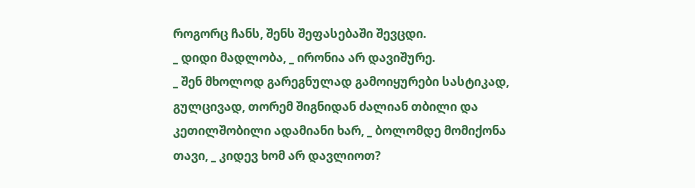როგორც ჩანს, შენს შეფასებაში შევცდი.
_ დიდი მადლობა, _ ირონია არ დავიშურე.
_ შენ მხოლოდ გარეგნულად გამოიყურები სასტიკად, გულცივად, თორემ შიგნიდან ძალიან თბილი და კეთილშობილი ადამიანი ხარ, _ ბოლომდე მომიქონა თავი, _ კიდევ ხომ არ დავლიოთ?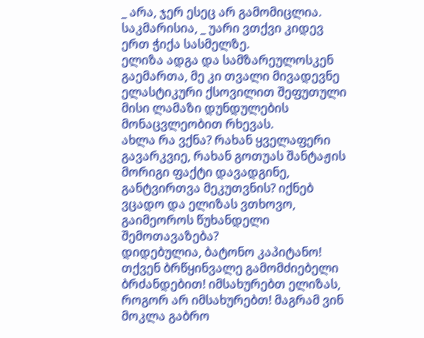_ არა, ჯერ ესეც არ გამომიცლია. საკმარისია, _ უარი ვთქვი კიდევ ერთ ჭიქა სასმელზე.
ელიზა ადგა და სამზარეულოსკენ გაემართა, მე კი თვალი მივადევნე ელასტიკური ქსოვილით შეფუთული მისი ლამაზი დუნდულების მონაცვლეობით რხევას.
ახლა რა ვქნა? რახან ყველაფერი გავარკვიე, რახან გოთუას შანტაჟის მორიგი ფაქტი დავადგინე, განტვირთვა მეკუთვნის? იქნებ ვცადო და ელიზას ვთხოვო, გაიმეოროს წუხანდელი შემოთავაზება?
დიდებულია, ბატონო კაპიტანო! თქვენ ბრწყინვალე გამომძიებელი ბრძანდებით! იმსახურებთ ელიზას, როგორ არ იმსახურებთ! მაგრამ ვინ მოკლა გაბრო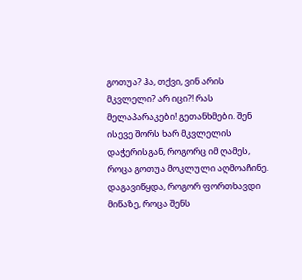გოთუა? ჰა, თქვი, ვინ არის მკვლელი? არ იცი?! რას მელაპარაკები! გეთანხმები. შენ ისევე შორს ხარ მკვლელის დაჭერისგან, როგორც იმ ღამეს, როცა გოთუა მოკლული აღმოაჩინე. დაგავიწყდა, როგორ ფორთხავდი მიწაზე, როცა შენს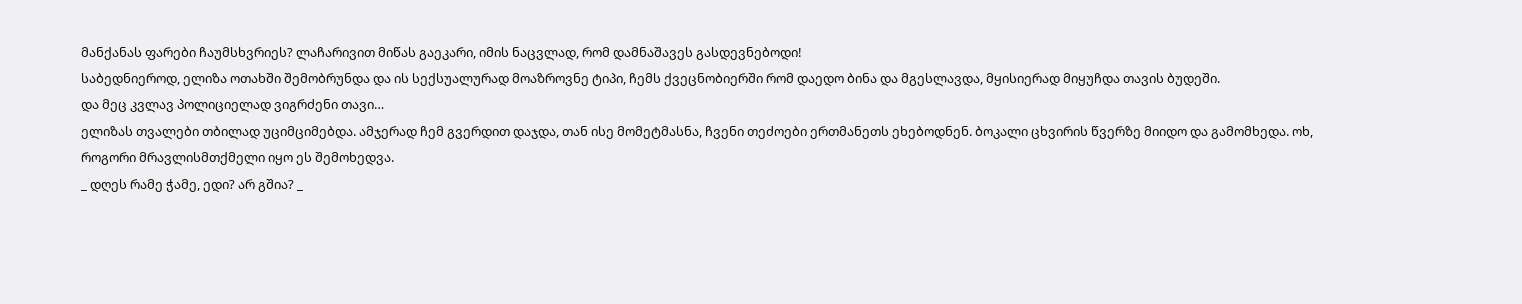მანქანას ფარები ჩაუმსხვრიეს? ლაჩარივით მიწას გაეკარი, იმის ნაცვლად, რომ დამნაშავეს გასდევნებოდი!
საბედნიეროდ, ელიზა ოთახში შემობრუნდა და ის სექსუალურად მოაზროვნე ტიპი, ჩემს ქვეცნობიერში რომ დაედო ბინა და მგესლავდა, მყისიერად მიყუჩდა თავის ბუდეში.
და მეც კვლავ პოლიციელად ვიგრძენი თავი…
ელიზას თვალები თბილად უციმციმებდა. ამჯერად ჩემ გვერდით დაჯდა, თან ისე მომეტმასნა, ჩვენი თეძოები ერთმანეთს ეხებოდნენ. ბოკალი ცხვირის წვერზე მიიდო და გამომხედა. ოხ, როგორი მრავლისმთქმელი იყო ეს შემოხედვა.
_ დღეს რამე ჭამე, ედი? არ გშია? _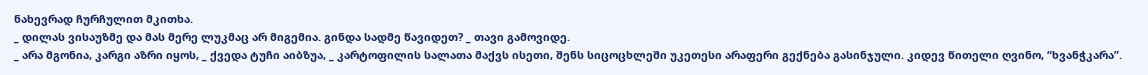ნახევრად ჩურჩულით მკითხა.
_ დილას ვისაუზმე და მას მერე ლუკმაც არ მიგემია. გინდა სადმე წავიდეთ? _ თავი გამოვიდე.
_ არა მგონია, კარგი აზრი იყოს, _ ქვედა ტუჩი აიბზუა, _ კარტოფილის სალათა მაქვს ისეთი, შენს სიცოცხლეში უკეთესი არაფერი გექნება გასინჯული. კიდევ წითელი ღვინო, “ხვანჭკარა”.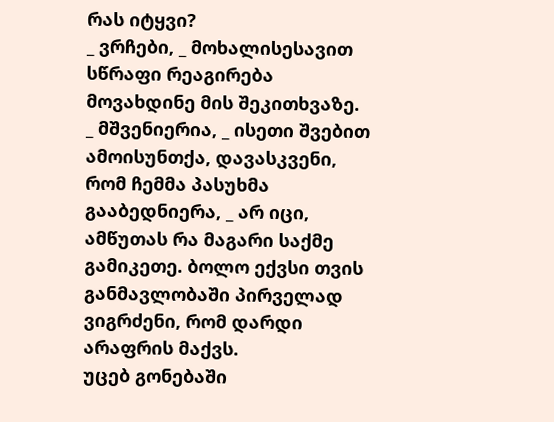რას იტყვი?
_ ვრჩები, _ მოხალისესავით სწრაფი რეაგირება მოვახდინე მის შეკითხვაზე.
_ მშვენიერია, _ ისეთი შვებით ამოისუნთქა, დავასკვენი, რომ ჩემმა პასუხმა გააბედნიერა, _ არ იცი, ამწუთას რა მაგარი საქმე გამიკეთე. ბოლო ექვსი თვის განმავლობაში პირველად ვიგრძენი, რომ დარდი არაფრის მაქვს.
უცებ გონებაში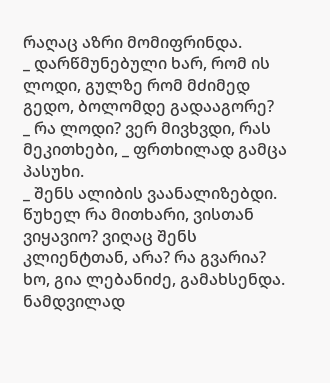რაღაც აზრი მომიფრინდა.
_ დარწმუნებული ხარ, რომ ის ლოდი, გულზე რომ მძიმედ გედო, ბოლომდე გადააგორე?
_ რა ლოდი? ვერ მივხვდი, რას მეკითხები, _ ფრთხილად გამცა პასუხი.
_ შენს ალიბის ვაანალიზებდი. წუხელ რა მითხარი, ვისთან ვიყავიო? ვიღაც შენს კლიენტთან, არა? რა გვარია? ხო, გია ლებანიძე, გამახსენდა. ნამდვილად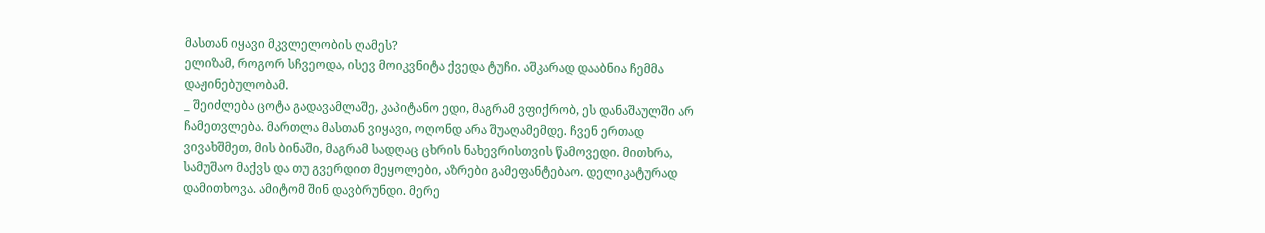მასთან იყავი მკვლელობის ღამეს?
ელიზამ, როგორ სჩვეოდა, ისევ მოიკვნიტა ქვედა ტუჩი. აშკარად დააბნია ჩემმა დაჟინებულობამ.
_ შეიძლება ცოტა გადავამლაშე, კაპიტანო ედი, მაგრამ ვფიქრობ, ეს დანაშაულში არ ჩამეთვლება. მართლა მასთან ვიყავი, ოღონდ არა შუაღამემდე. ჩვენ ერთად ვივახშმეთ, მის ბინაში, მაგრამ სადღაც ცხრის ნახევრისთვის წამოვედი. მითხრა, სამუშაო მაქვს და თუ გვერდით მეყოლები, აზრები გამეფანტებაო. დელიკატურად დამითხოვა. ამიტომ შინ დავბრუნდი. მერე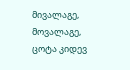მივალაგე, მოვალაგე, ცოტა კიდევ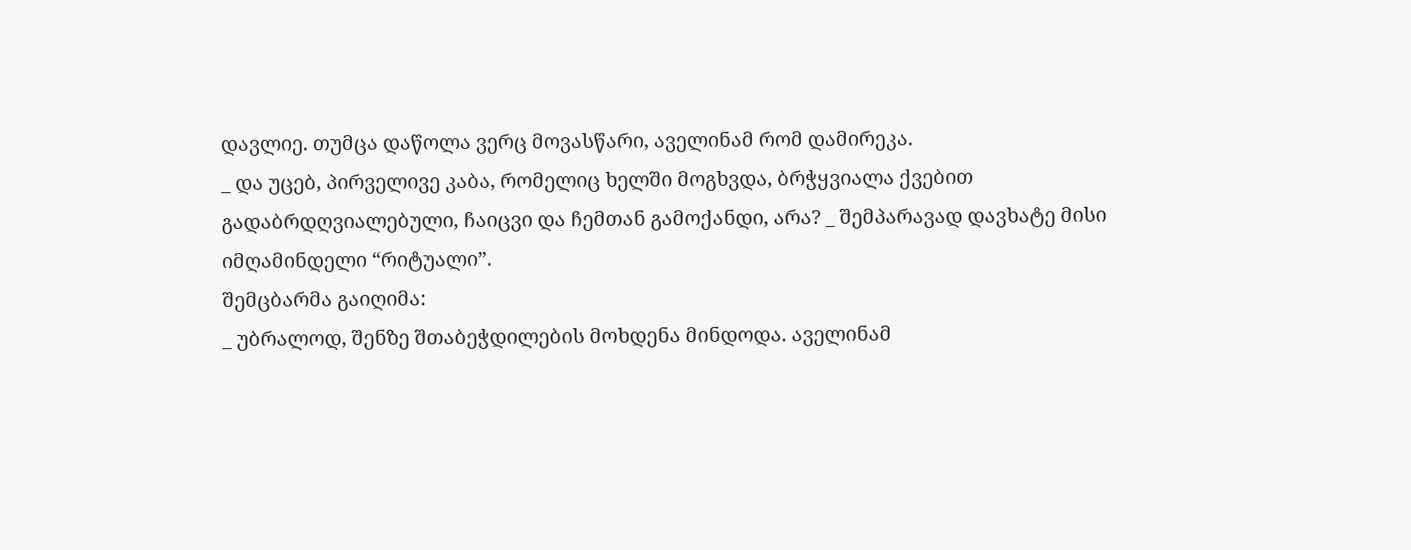დავლიე. თუმცა დაწოლა ვერც მოვასწარი, აველინამ რომ დამირეკა.
_ და უცებ, პირველივე კაბა, რომელიც ხელში მოგხვდა, ბრჭყვიალა ქვებით გადაბრდღვიალებული, ჩაიცვი და ჩემთან გამოქანდი, არა? _ შემპარავად დავხატე მისი იმღამინდელი “რიტუალი”.
შემცბარმა გაიღიმა:
_ უბრალოდ, შენზე შთაბეჭდილების მოხდენა მინდოდა. აველინამ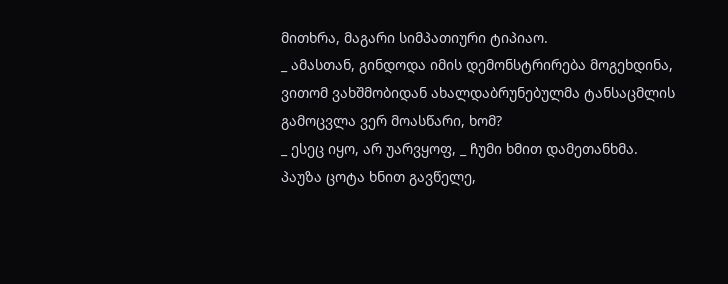მითხრა, მაგარი სიმპათიური ტიპიაო.
_ ამასთან, გინდოდა იმის დემონსტრირება მოგეხდინა, ვითომ ვახშმობიდან ახალდაბრუნებულმა ტანსაცმლის გამოცვლა ვერ მოასწარი, ხომ?
_ ესეც იყო, არ უარვყოფ, _ ჩუმი ხმით დამეთანხმა.
პაუზა ცოტა ხნით გავწელე,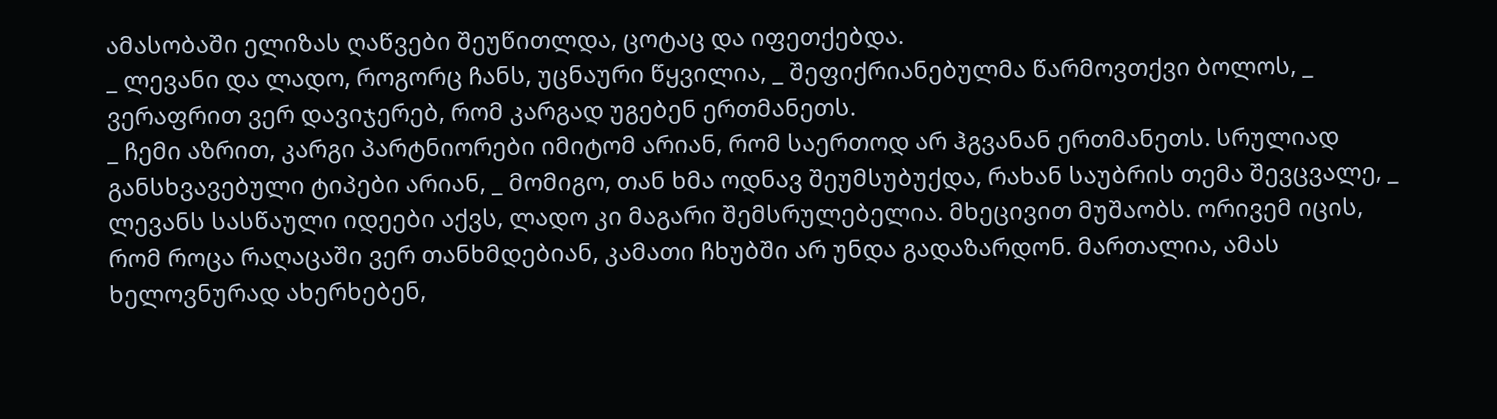ამასობაში ელიზას ღაწვები შეუწითლდა, ცოტაც და იფეთქებდა.
_ ლევანი და ლადო, როგორც ჩანს, უცნაური წყვილია, _ შეფიქრიანებულმა წარმოვთქვი ბოლოს, _ ვერაფრით ვერ დავიჯერებ, რომ კარგად უგებენ ერთმანეთს.
_ ჩემი აზრით, კარგი პარტნიორები იმიტომ არიან, რომ საერთოდ არ ჰგვანან ერთმანეთს. სრულიად განსხვავებული ტიპები არიან, _ მომიგო, თან ხმა ოდნავ შეუმსუბუქდა, რახან საუბრის თემა შევცვალე, _ ლევანს სასწაული იდეები აქვს, ლადო კი მაგარი შემსრულებელია. მხეცივით მუშაობს. ორივემ იცის, რომ როცა რაღაცაში ვერ თანხმდებიან, კამათი ჩხუბში არ უნდა გადაზარდონ. მართალია, ამას ხელოვნურად ახერხებენ,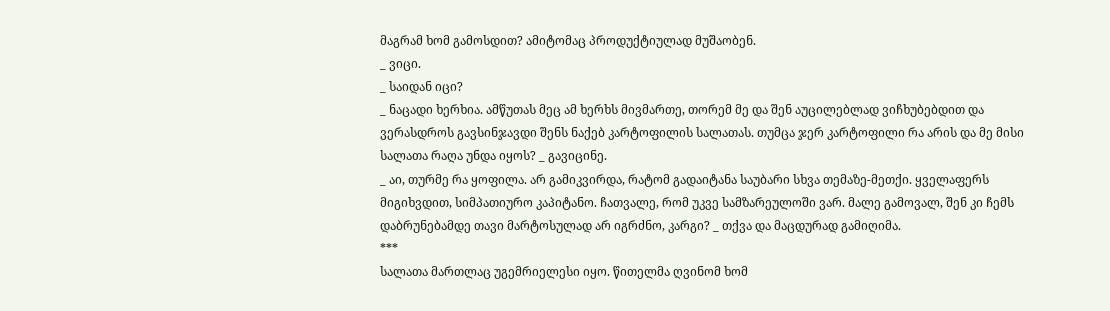მაგრამ ხომ გამოსდით? ამიტომაც პროდუქტიულად მუშაობენ.
_ ვიცი.
_ საიდან იცი?
_ ნაცადი ხერხია. ამწუთას მეც ამ ხერხს მივმართე, თორემ მე და შენ აუცილებლად ვიჩხუბებდით და ვერასდროს გავსინჯავდი შენს ნაქებ კარტოფილის სალათას. თუმცა ჯერ კარტოფილი რა არის და მე მისი სალათა რაღა უნდა იყოს? _ გავიცინე.
_ აი, თურმე რა ყოფილა. არ გამიკვირდა, რატომ გადაიტანა საუბარი სხვა თემაზე-მეთქი. ყველაფერს მიგიხვდით, სიმპათიურო კაპიტანო. ჩათვალე, რომ უკვე სამზარეულოში ვარ. მალე გამოვალ, შენ კი ჩემს დაბრუნებამდე თავი მარტოსულად არ იგრძნო, კარგი? _ თქვა და მაცდურად გამიღიმა.
***
სალათა მართლაც უგემრიელესი იყო. წითელმა ღვინომ ხომ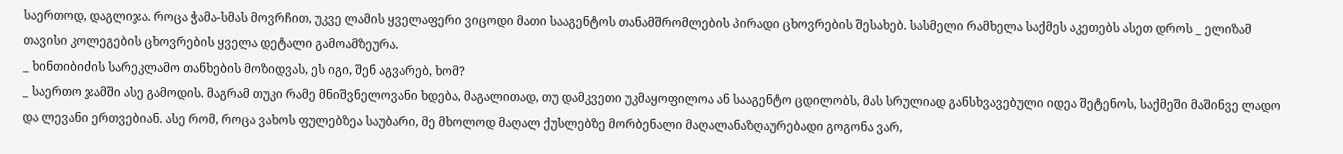საერთოდ, დაგლიჯა. როცა ჭამა-სმას მოვრჩით, უკვე ლამის ყველაფერი ვიცოდი მათი სააგენტოს თანამშრომლების პირადი ცხოვრების შესახებ. სასმელი რამხელა საქმეს აკეთებს ასეთ დროს _ ელიზამ თავისი კოლეგების ცხოვრების ყველა დეტალი გამოამზეურა.
_ ხინთიბიძის სარეკლამო თანხების მოზიდვას, ეს იგი, შენ აგვარებ, ხომ?
_ საერთო ჯამში ასე გამოდის. მაგრამ თუკი რამე მნიშვნელოვანი ხდება, მაგალითად, თუ დამკვეთი უკმაყოფილოა ან სააგენტო ცდილობს, მას სრულიად განსხვავებული იდეა შეტენოს, საქმეში მაშინვე ლადო და ლევანი ერთვებიან. ასე რომ, როცა ვახოს ფულებზეა საუბარი, მე მხოლოდ მაღალ ქუსლებზე მორბენალი მაღალანაზღაურებადი გოგონა ვარ,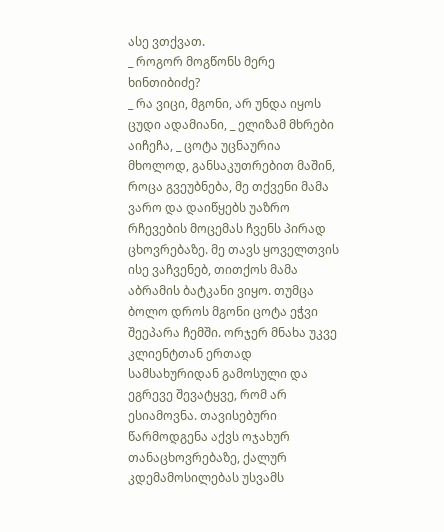ასე ვთქვათ.
_ როგორ მოგწონს მერე ხინთიბიძე?
_ რა ვიცი, მგონი, არ უნდა იყოს ცუდი ადამიანი, _ ელიზამ მხრები აიჩეჩა, _ ცოტა უცნაურია მხოლოდ, განსაკუთრებით მაშინ, როცა გვეუბნება, მე თქვენი მამა ვარო და დაიწყებს უაზრო რჩევების მოცემას ჩვენს პირად ცხოვრებაზე. მე თავს ყოველთვის ისე ვაჩვენებ, თითქოს მამა აბრამის ბატკანი ვიყო. თუმცა ბოლო დროს მგონი ცოტა ეჭვი შეეპარა ჩემში. ორჯერ მნახა უკვე კლიენტთან ერთად სამსახურიდან გამოსული და ეგრევე შევატყვე, რომ არ ესიამოვნა. თავისებური წარმოდგენა აქვს ოჯახურ თანაცხოვრებაზე, ქალურ კდემამოსილებას უსვამს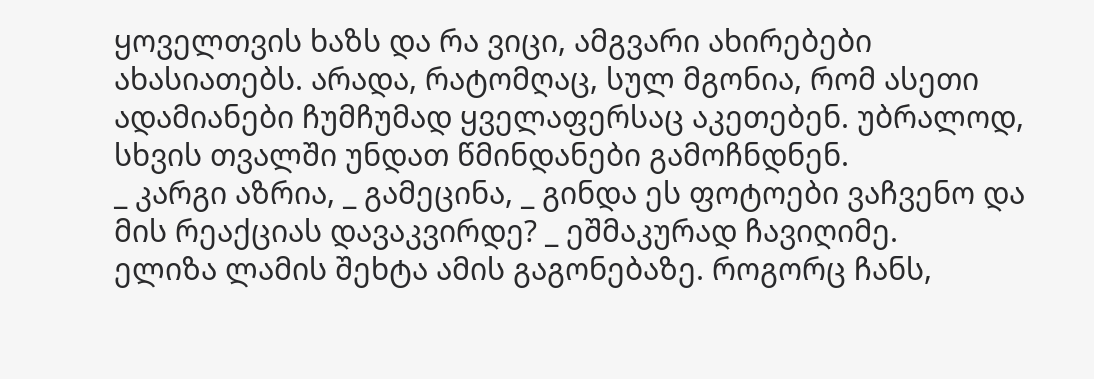ყოველთვის ხაზს და რა ვიცი, ამგვარი ახირებები ახასიათებს. არადა, რატომღაც, სულ მგონია, რომ ასეთი ადამიანები ჩუმჩუმად ყველაფერსაც აკეთებენ. უბრალოდ, სხვის თვალში უნდათ წმინდანები გამოჩნდნენ.
_ კარგი აზრია, _ გამეცინა, _ გინდა ეს ფოტოები ვაჩვენო და მის რეაქციას დავაკვირდე? _ ეშმაკურად ჩავიღიმე.
ელიზა ლამის შეხტა ამის გაგონებაზე. როგორც ჩანს,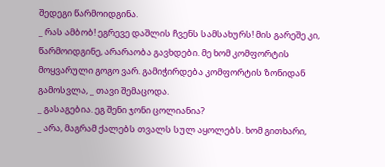შედეგი წარმოიდგინა.
_ რას ამბობ! ეგრევე დაშლის ჩვენს სამსახურს! მის გარეშე კი, წარმოიდგინე, არარაობა გავხდები. მე ხომ კომფორტის მოყვარული გოგო ვარ. გამიჭირდება კომფორტის ზონიდან გამოსვლა, _ თავი შემაცოდა.
_ გასაგებია. ეგ შენი ჯონი ცოლიანია?
_ არა, მაგრამ ქალებს თვალს სულ აყოლებს. ხომ გითხარი,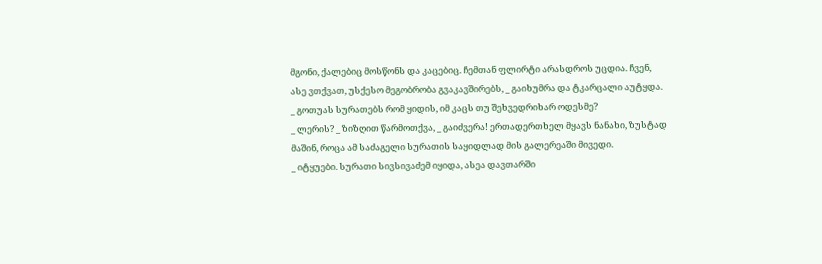მგონი, ქალებიც მოსწონს და კაცებიც. ჩემთან ფლირტი არასდროს უცდია. ჩვენ, ასე ვთქვათ, უსქესო მეგობრობა გვაკავშირებს, _ გაიხუმრა და ტკარცალი აუტყდა.
_ გოთუას სურათებს რომ ყიდის, იმ კაცს თუ შეხვედრიხარ ოდესმე?
_ ლერის? _ ზიზღით წარმოთქვა, _ გაიძვერა! ერთადერთხელ მყავს ნანახი, ზუსტად მაშინ, როცა ამ საძაგელი სურათის საყიდლად მის გალერეაში მივედი.
_ იტყუები. სურათი სივსივაძემ იყიდა, ასეა დავთარში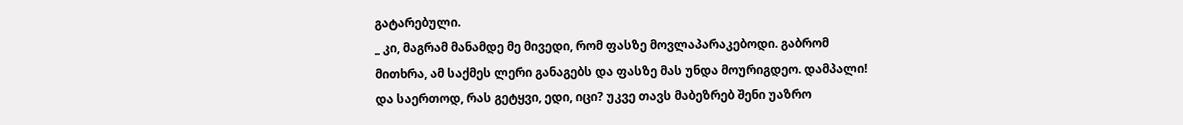გატარებული.
_ კი, მაგრამ მანამდე მე მივედი, რომ ფასზე მოვლაპარაკებოდი. გაბრომ მითხრა, ამ საქმეს ლერი განაგებს და ფასზე მას უნდა მოურიგდეო. დამპალი! და საერთოდ, რას გეტყვი, ედი, იცი? უკვე თავს მაბეზრებ შენი უაზრო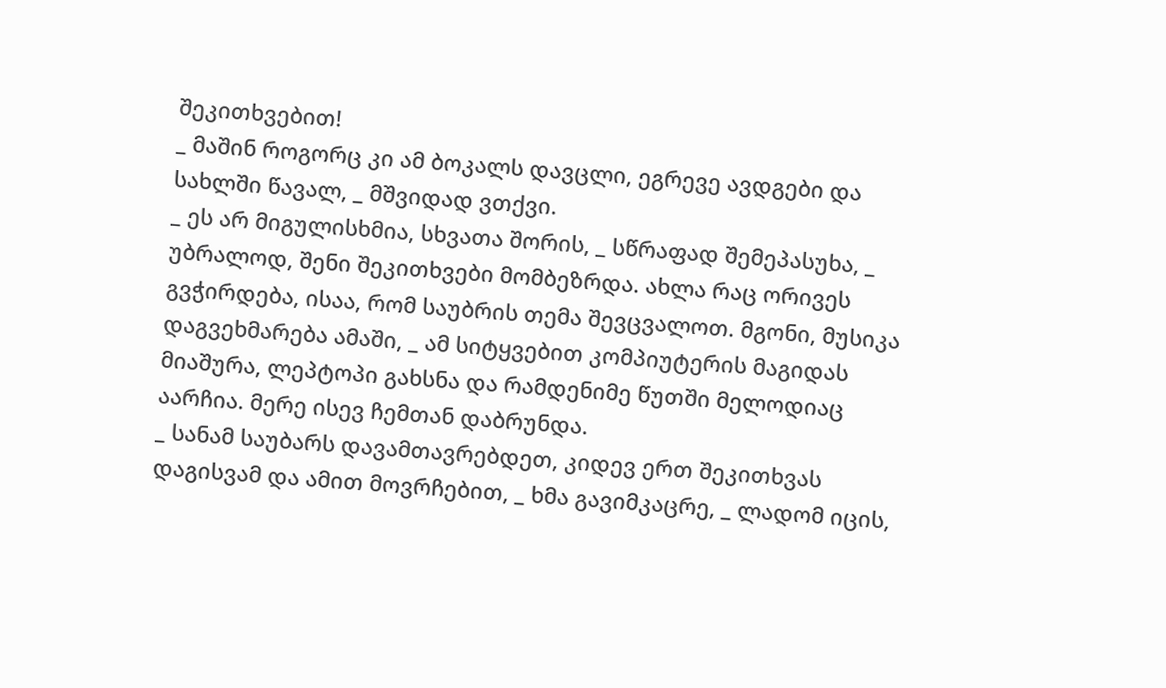შეკითხვებით!
_ მაშინ როგორც კი ამ ბოკალს დავცლი, ეგრევე ავდგები და სახლში წავალ, _ მშვიდად ვთქვი.
_ ეს არ მიგულისხმია, სხვათა შორის, _ სწრაფად შემეპასუხა, _ უბრალოდ, შენი შეკითხვები მომბეზრდა. ახლა რაც ორივეს გვჭირდება, ისაა, რომ საუბრის თემა შევცვალოთ. მგონი, მუსიკა დაგვეხმარება ამაში, _ ამ სიტყვებით კომპიუტერის მაგიდას მიაშურა, ლეპტოპი გახსნა და რამდენიმე წუთში მელოდიაც აარჩია. მერე ისევ ჩემთან დაბრუნდა.
_ სანამ საუბარს დავამთავრებდეთ, კიდევ ერთ შეკითხვას დაგისვამ და ამით მოვრჩებით, _ ხმა გავიმკაცრე, _ ლადომ იცის,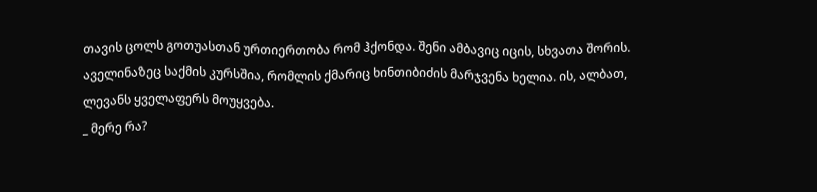თავის ცოლს გოთუასთან ურთიერთობა რომ ჰქონდა. შენი ამბავიც იცის, სხვათა შორის. აველინაზეც საქმის კურსშია, რომლის ქმარიც ხინთიბიძის მარჯვენა ხელია. ის, ალბათ, ლევანს ყველაფერს მოუყვება.
_ მერე რა?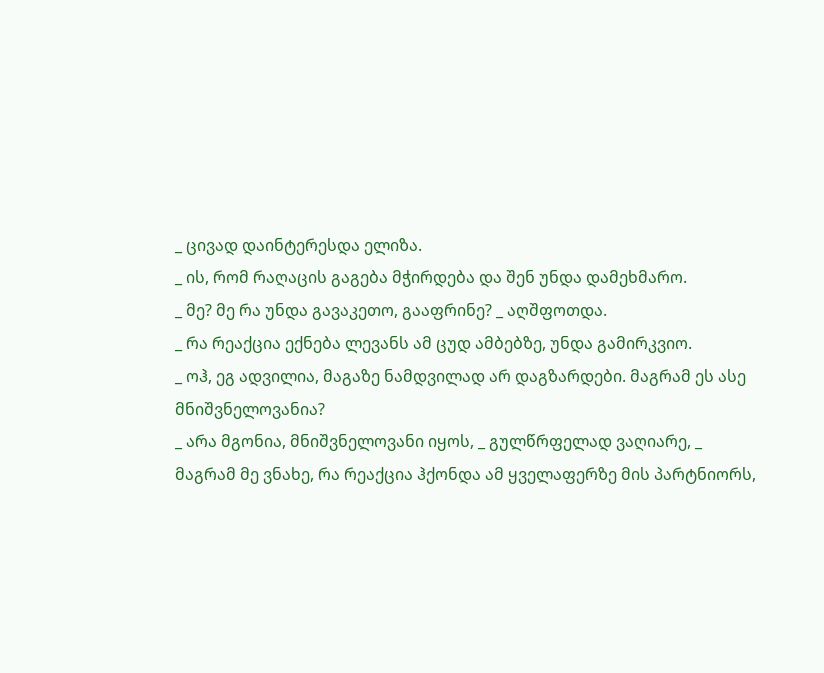_ ცივად დაინტერესდა ელიზა.
_ ის, რომ რაღაცის გაგება მჭირდება და შენ უნდა დამეხმარო.
_ მე? მე რა უნდა გავაკეთო, გააფრინე? _ აღშფოთდა.
_ რა რეაქცია ექნება ლევანს ამ ცუდ ამბებზე, უნდა გამირკვიო.
_ ოჰ, ეგ ადვილია, მაგაზე ნამდვილად არ დაგზარდები. მაგრამ ეს ასე მნიშვნელოვანია?
_ არა მგონია, მნიშვნელოვანი იყოს, _ გულწრფელად ვაღიარე, _ მაგრამ მე ვნახე, რა რეაქცია ჰქონდა ამ ყველაფერზე მის პარტნიორს,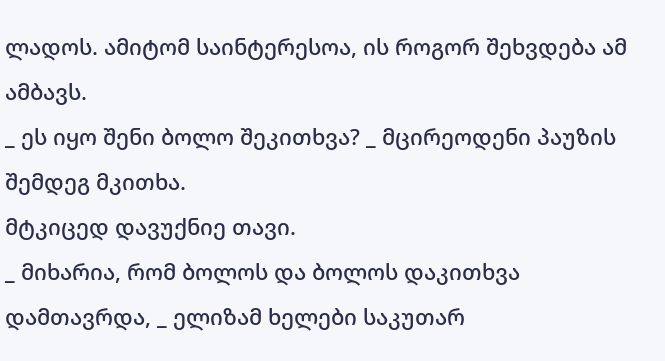ლადოს. ამიტომ საინტერესოა, ის როგორ შეხვდება ამ ამბავს.
_ ეს იყო შენი ბოლო შეკითხვა? _ მცირეოდენი პაუზის შემდეგ მკითხა.
მტკიცედ დავუქნიე თავი.
_ მიხარია, რომ ბოლოს და ბოლოს დაკითხვა დამთავრდა, _ ელიზამ ხელები საკუთარ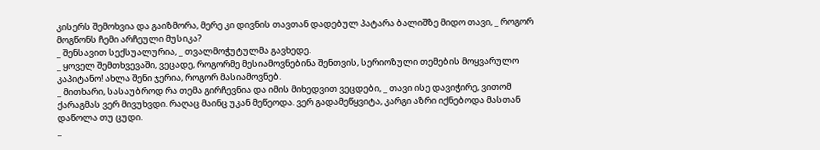კისერს შემოხვია და გაიზმორა, მერე კი დივნის თავთან დადებულ პატარა ბალიშზე მიდო თავი, _ როგორ მოგწონს ჩემი არჩეული მუსიკა?
_ შენსავით სექსუალურია, _ თვალმოჭუტულმა გავხედე.
_ ყოველ შემთხვევაში, ვეცადე, როგორმე მესიამოვნებინა შენთვის, სერიოზული თემების მოყვარულო კაპიტანო! ახლა შენი ჯერია, როგორ მასიამოვნებ.
_ მითხარი, სასაუბროდ რა თემა გირჩევნია და იმის მიხედვით ვეცდები, _ თავი ისე დავიჭირე, ვითომ ქარაგმას ვერ მივუხვდი. რაღაც მაინც უკან მეწეოდა. ვერ გადამეწყვიტა, კარგი აზრი იქნებოდა მასთან დაწოლა თუ ცუდი.
_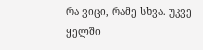რა ვიცი, რამე სხვა. უკვე ყელში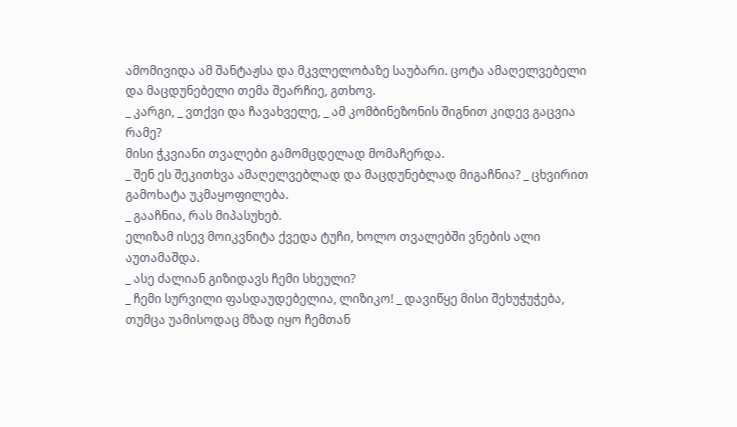ამომივიდა ამ შანტაჟსა და მკვლელობაზე საუბარი. ცოტა ამაღელვებელი და მაცდუნებელი თემა შეარჩიე, გთხოვ.
_ კარგი, _ ვთქვი და ჩავახველე, _ ამ კომბინეზონის შიგნით კიდევ გაცვია რამე?
მისი ჭკვიანი თვალები გამომცდელად მომაჩერდა.
_ შენ ეს შეკითხვა ამაღელვებლად და მაცდუნებლად მიგაჩნია? _ ცხვირით გამოხატა უკმაყოფილება.
_ გააჩნია, რას მიპასუხებ.
ელიზამ ისევ მოიკვნიტა ქვედა ტუჩი, ხოლო თვალებში ვნების ალი აუთამაშდა.
_ ასე ძალიან გიზიდავს ჩემი სხეული?
_ ჩემი სურვილი ფასდაუდებელია, ლიზიკო! _ დავიწყე მისი შეხუჭუჭება, თუმცა უამისოდაც მზად იყო ჩემთან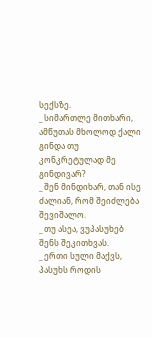სექსზე.
_ სიმართლე მითხარი, ამწუთას მხოლოდ ქალი გინდა თუ კონკრეტულად მე გინდივარ?
_ შენ მინდიხარ, თან ისე ძალიან, რომ შეიძლება შევიშალო.
_ თუ ასეა, ვუპასუხებ შენს შეკითხვას.
_ ერთი სული მაქვს, პასუხს როდის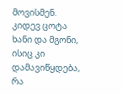მოვისმენ. კიდევ ცოტა ხანი და მგონი, ისიც კი დამავიწყდება, რა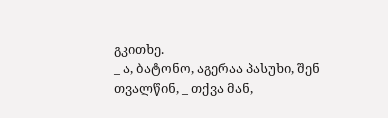გკითხე.
_ ა, ბატონო, აგერაა პასუხი, შენ თვალწინ, _ თქვა მან,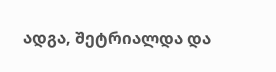ადგა, შეტრიალდა და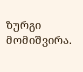ზურგი მომიშვირა.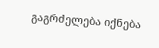გაგრძელება იქნება